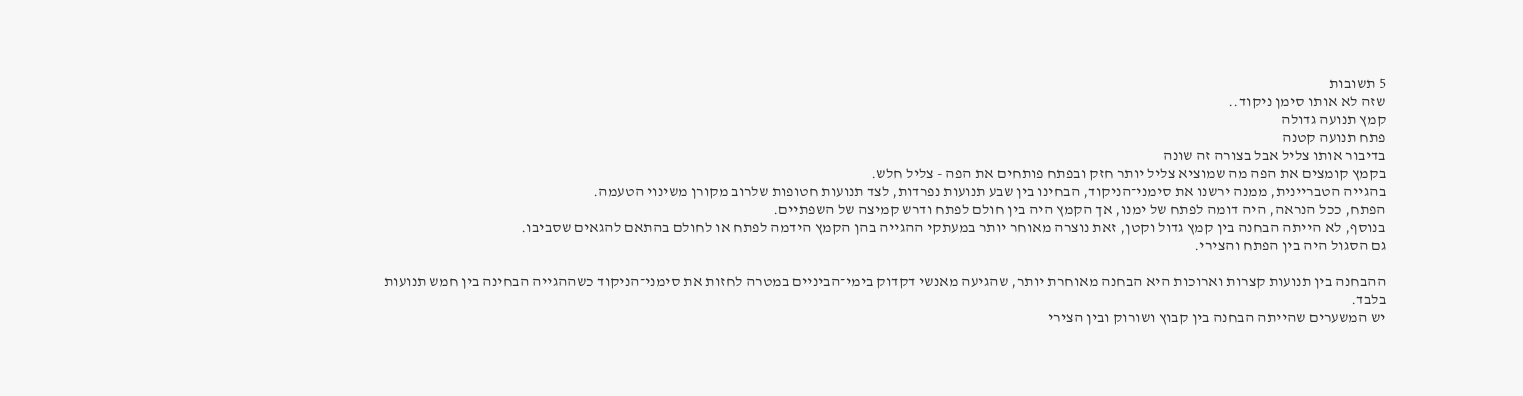5 תשובות
שזה לא אותו סימן ניקוד..
קמץ תנועה גדולה
פתח תנועה קטנה
בדיבור אותו צליל אבל בצורה זה שונה
בקמץ קומצים את הפה מה שמוציא צליל יותר חזק ובפתח פותחים את הפה - צליל חלש.
בהגייה הטבריינית, ממנה ירשנו את סימני־הניקוד, הבחינו בין שבע תנועות נפרדות, לצד תנועות חטופות שלרוב מקורן משינוי הטעמה.
הפתח, ככל הנראה, היה דומה לפתח של ימנו, אך הקמץ היה בין חולם לפתח ודרש קמיצה של השפתיים.
בנוסף, לא הייתה הבחנה בין קמץ גדול וקטן, זאת נוצרה מאוחר יותר במעתקי ההגייה בהן הקמץ הידמה לפתח או לחולם בהתאם להגאים שסביבו.
גם הסגול היה בין הפתח והצירי.

ההבחנה בין תנועות קצרות וארוכות היא הבחנה מאוחרת יותר, שהגיעה מאנשי דקדוק בימי־הביניים במטרה לחזות את סימני־הניקוד כשההגייה הבחינה בין חמש תנועות בלבד.
יש המשערים שהייתה הבחנה בין קבוץ ושורוק ובין הצירי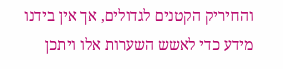והחיריק הקטנים לגדולים, אך אין בידנו מידע כדי לאשש השערות אלו ויתכן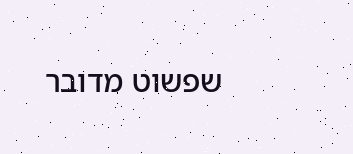שפשוט מדובר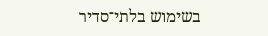בשימוש בלתי־סדיר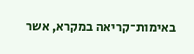באימות־קריאה במקרא, אשר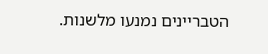הטבריינים נמנעו מלשנות.